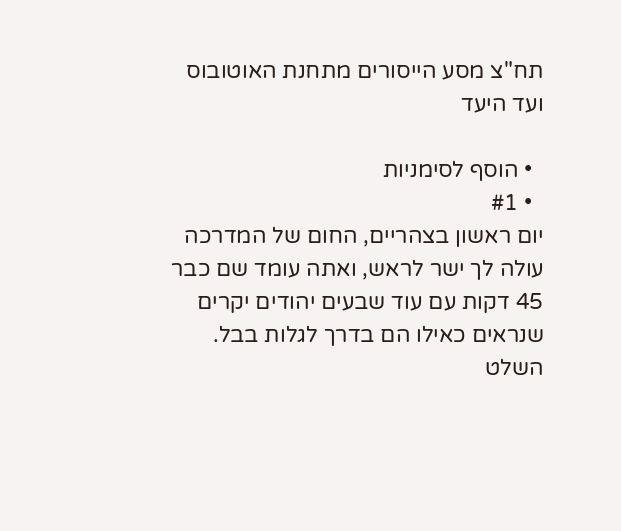תח"צ מסע הייסורים מתחנת האוטובוס ועד היעד

  • הוסף לסימניות
  • #1
יום ראשון בצהריים, החום של המדרכה עולה לך ישר לראש, ואתה עומד שם כבר 45 דקות עם עוד שבעים יהודים יקרים שנראים כאילו הם בדרך לגלות בבל. השלט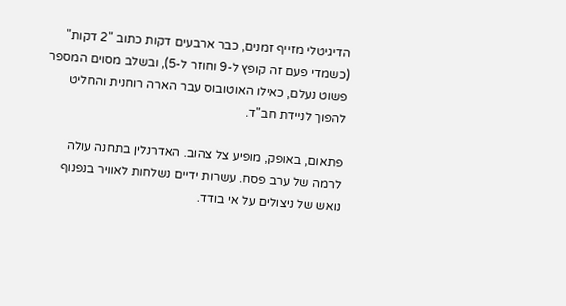הדיגיטלי מזייף זמנים, כבר ארבעים דקות כתוב "2 דקות" (כשמדי פעם זה קופץ ל-9 וחוזר ל-5), ובשלב מסוים המספר פשוט נעלם, כאילו האוטובוס עבר הארה רוחנית והחליט להפוך לניידת חב"ד.

פתאום, באופק, מופיע צל צהוב. האדרנלין בתחנה עולה לרמה של ערב פסח. עשרות ידיים נשלחות לאוויר בנפנוף נואש של ניצולים על אי בודד.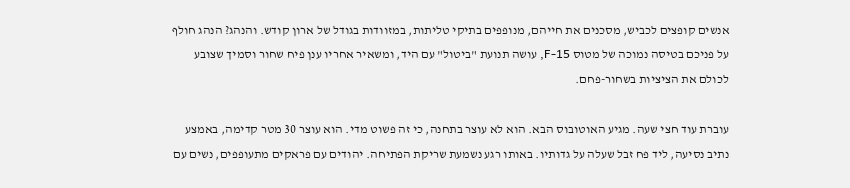אנשים קופצים לכביש, מסכנים את חייהם, מנופפים בתיקי טליתות, במזוודות בגודל של ארון קודש. והנהג? הנהג חולף על פניכם בטיסה נמוכה של מטוס F-15, עושה תנועת "ביטול" עם היד, ומשאיר אחריו ענן פיח שחור וסמיך שצובע לכולם את הציציות בשחור-פחם.

עוברת עוד חצי שעה. מגיע האוטובוס הבא. הוא לא עוצר בתחנה, כי זה פשוט מדי. הוא עוצר 30 מטר קדימה, באמצע נתיב נסיעה, ליד פח זבל שעלה על גדותיו. באותו רגע נשמעת שריקת הפתיחה. יהודים עם פראקים מתעופפים, נשים עם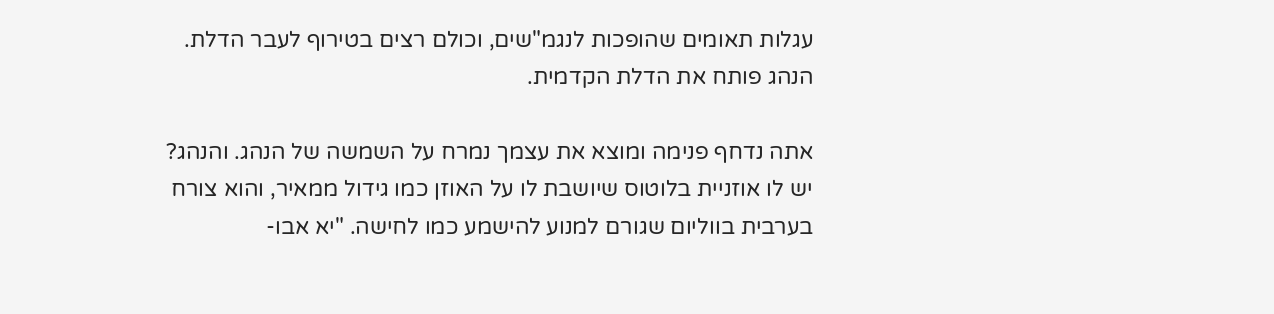עגלות תאומים שהופכות לנגמ"שים, וכולם רצים בטירוף לעבר הדלת. הנהג פותח את הדלת הקדמית.

אתה נדחף פנימה ומוצא את עצמך נמרח על השמשה של הנהג. והנהג? יש לו אוזניית בלוטוס שיושבת לו על האוזן כמו גידול ממאיר, והוא צורח בערבית בווליום שגורם למנוע להישמע כמו לחישה. "יא אבו-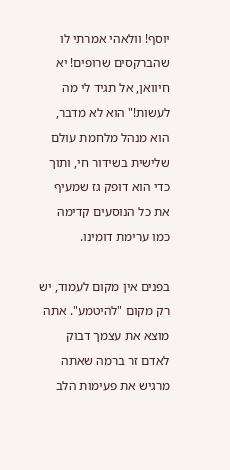יוסף! וולאהי אמרתי לו שהברקסים שרופים! יא חיוואן, אל תגיד לי מה לעשות!" הוא לא מדבר, הוא מנהל מלחמת עולם שלישית בשידור חי, ותוך כדי הוא דופק גז שמעיף את כל הנוסעים קדימה כמו ערימת דומינו.

בפנים אין מקום לעמוד, יש רק מקום "להיטמע". אתה מוצא את עצמך דבוק לאדם זר ברמה שאתה מרגיש את פעימות הלב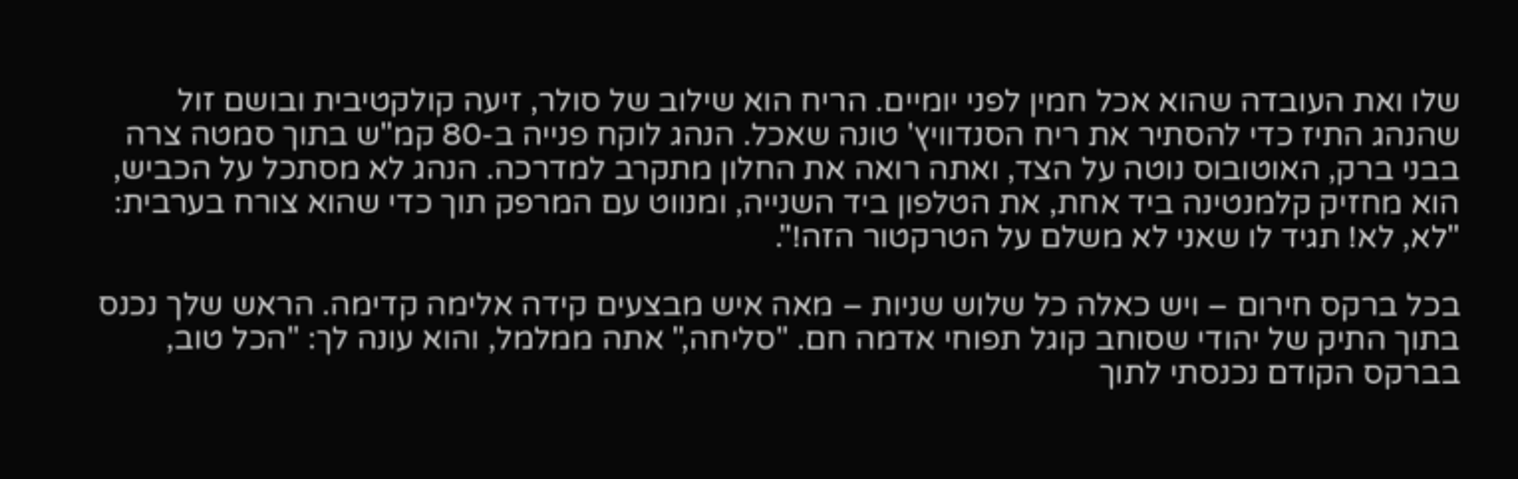שלו ואת העובדה שהוא אכל חמין לפני יומיים. הריח הוא שילוב של סולר, זיעה קולקטיבית ובושם זול שהנהג התיז כדי להסתיר את ריח הסנדוויץ' טונה שאכל. הנהג לוקח פנייה ב-80 קמ"ש בתוך סמטה צרה בבני ברק, האוטובוס נוטה על הצד, ואתה רואה את החלון מתקרב למדרכה. הנהג לא מסתכל על הכביש, הוא מחזיק קלמנטינה ביד אחת, את הטלפון ביד השנייה, ומנווט עם המרפק תוך כדי שהוא צורח בערבית: "לא, לא! תגיד לו שאני לא משלם על הטרקטור הזה!".

בכל ברקס חירום – ויש כאלה כל שלוש שניות – מאה איש מבצעים קידה אלימה קדימה. הראש שלך נכנס בתוך התיק של יהודי שסוחב קוגל תפוחי אדמה חם. "סליחה," אתה ממלמל, והוא עונה לך: "הכל טוב, בברקס הקודם נכנסתי לתוך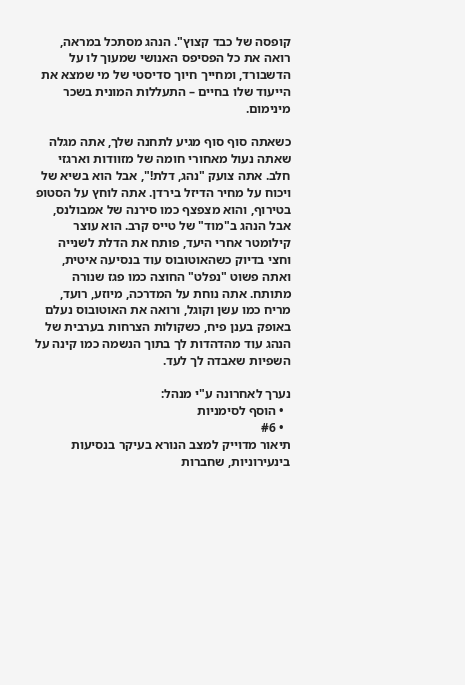קופסה של כבד קצוץ". הנהג מסתכל במראה, רואה את כל הפסיפס האנושי שמעוך לו על הדשבורד, ומחייך חיוך סדיסטי של מי שמצא את הייעוד שלו בחיים – התעללות המונית בשכר מינימום.

כשאתה סוף סוף מגיע לתחנה שלך, אתה מגלה שאתה נעול מאחורי חומה של מזוודות וארגזי חלב. אתה צועק "נהג, דלת!", אבל הוא בשיא של ויכוח על מחיר הדיזל בירדן. אתה לוחץ על הסטופ בטירוף, והוא מצפצף כמו סירנה של אמבולנס, אבל הנהג ב"מוד" של טייס קרב. הוא עוצר קילומטר אחרי היעד, פותח את הדלת לשנייה וחצי בדיוק כשהאוטובוס עוד בנסיעה איטית, ואתה פשוט "נפלט" החוצה כמו פגז שנורה מתותח. אתה נוחת על המדרכה, מיוזע, רועד, מריח כמו עשן וקוגל, ורואה את האוטובוס נעלם באופק בענן פיח, כשקולות הצרחות בערבית של הנהג עוד מהדהדות לך בתוך הנשמה כמו קינה על השפיות שאבדה לך לעד.

נערך לאחרונה ע"י מנהל:
  • הוסף לסימניות
  • #6
תיאור מדוייק למצב הנורא בעיקר בנסיעות בינעירוניות, שחברות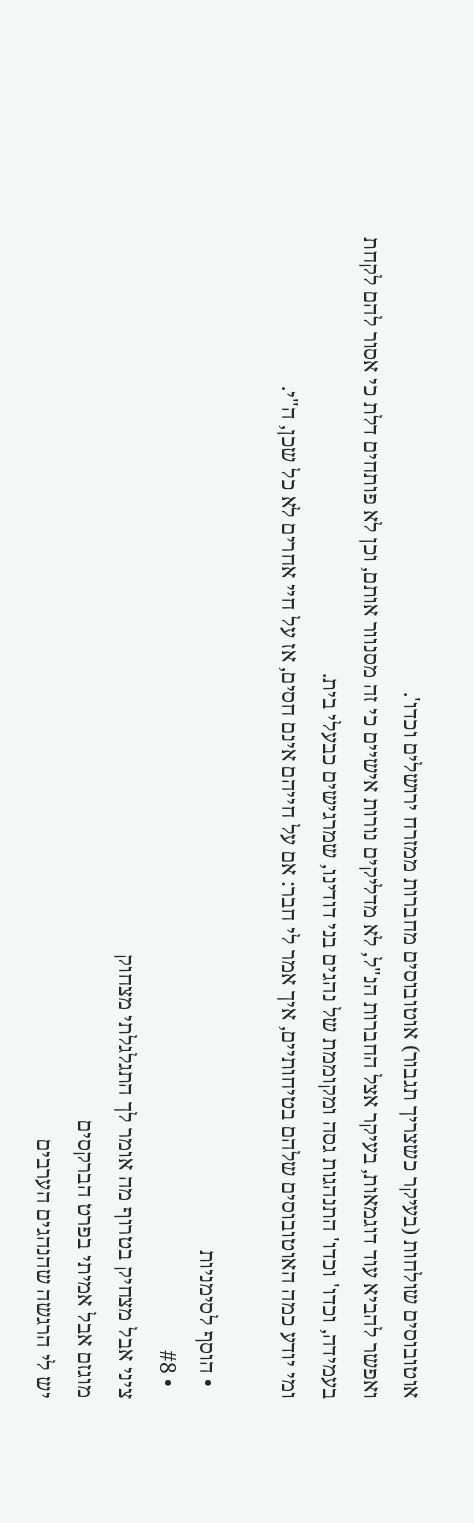אוטובוסים שולחות (בעיקר כשצריך תגבור) אוטובוסים מחברות ממזרח ירושלים וכדו'.
ואפשר להביא עוד דוגמאות, בעיקר אצל החברות הנ"ל, לא מדליקים נורות אישיים כי זה מסנוור אותם, וכן לא פותחים דלת כי אסור להם לקחת בעמידה, וכדו' וכדו' התנהגות גסה ומקוממת של נהגים בני דודינו, שמרגישים כבעלי בית.
ומי יודע כמה האוטובוסים שלהם בטיחותיים, איך אמר לי חבר: אם על חייהם אינם חסים, אז על חיי אחרים לא כל שכן, ה"י.

  • הוסף לסימניות
  • #8
ציני אבל מצחיק בטרוף מה אומר לך התגלגלתי מצחוק
מוגזם אבל אמיתי בפרט הברקסים
יש לי הרגשה שהנהגים הערבים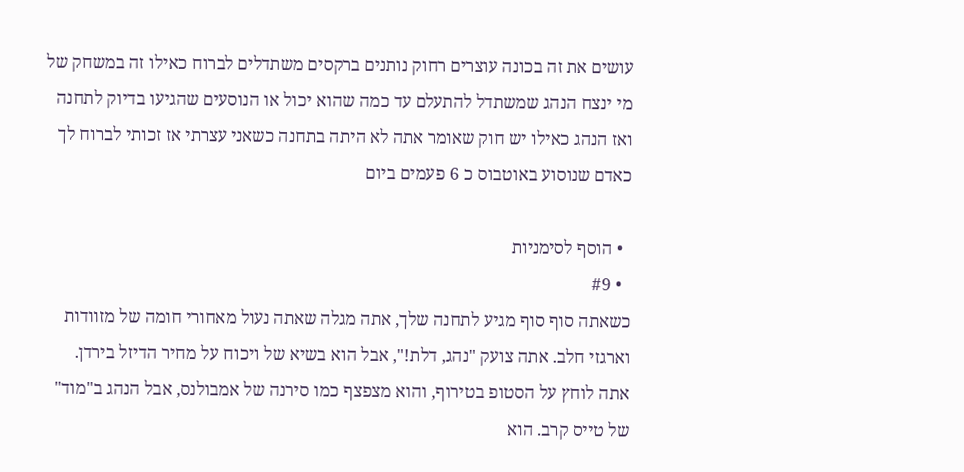עושים את זה בכונה עוצרים רחוק נותנים ברקסים משתדלים לברוח כאילו זה במשחק של מי ינצח הנהג שמשתדל להתעלם עד כמה שהוא יכול או הנוסעים שהגיעו בדיוק לתחנה ואז הנהג כאילו יש חוק שאומר אתה לא היתה בתחנה כשאני עצרתי אז זכותי לברוח לך
כאדם שנוסוע באוטבוס כ 6 פעמים ביום

  • הוסף לסימניות
  • #9
כשאתה סוף סוף מגיע לתחנה שלך, אתה מגלה שאתה נעול מאחורי חומה של מזוודות וארגזי חלב. אתה צועק "נהג, דלת!", אבל הוא בשיא של ויכוח על מחיר הדיזל בירדן. אתה לוחץ על הסטופ בטירוף, והוא מצפצף כמו סירנה של אמבולנס, אבל הנהג ב"מוד" של טייס קרב. הוא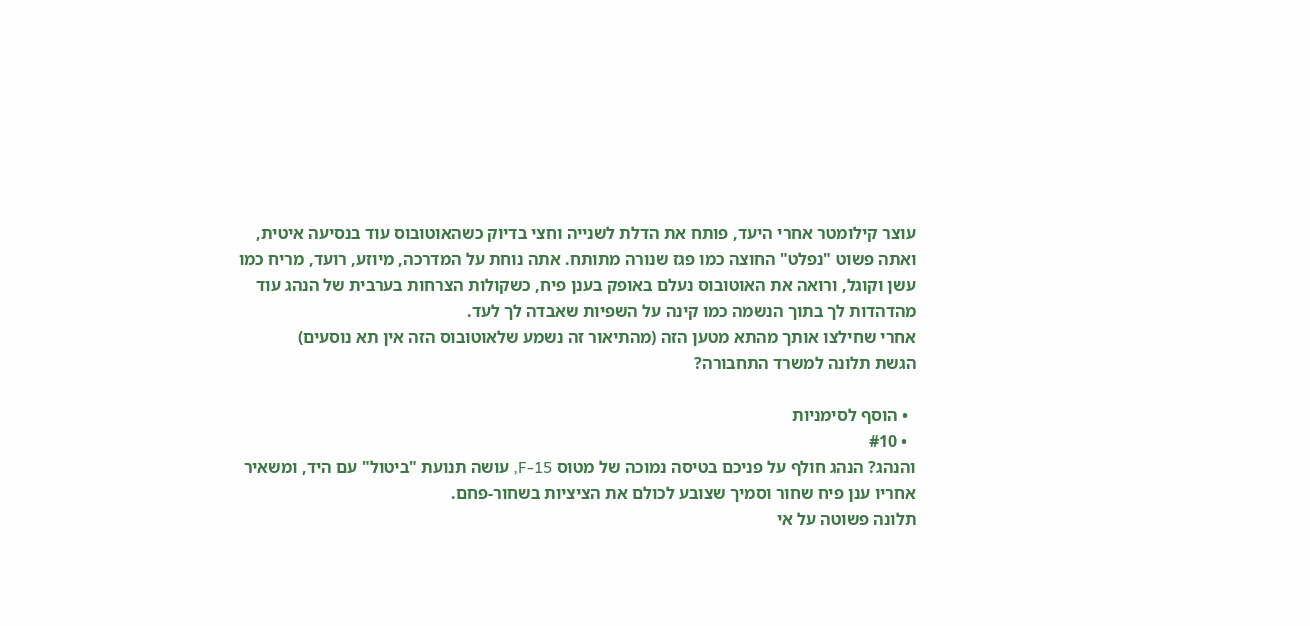עוצר קילומטר אחרי היעד, פותח את הדלת לשנייה וחצי בדיוק כשהאוטובוס עוד בנסיעה איטית, ואתה פשוט "נפלט" החוצה כמו פגז שנורה מתותח. אתה נוחת על המדרכה, מיוזע, רועד, מריח כמו עשן וקוגל, ורואה את האוטובוס נעלם באופק בענן פיח, כשקולות הצרחות בערבית של הנהג עוד מהדהדות לך בתוך הנשמה כמו קינה על השפיות שאבדה לך לעד.
אחרי שחילצו אותך מהתא מטען הזה (מהתיאור זה נשמע שלאוטובוס הזה אין תא נוסעים)
הגשת תלונה למשרד התחבורה?

  • הוסף לסימניות
  • #10
והנהג? הנהג חולף על פניכם בטיסה נמוכה של מטוס F-15, עושה תנועת "ביטול" עם היד, ומשאיר אחריו ענן פיח שחור וסמיך שצובע לכולם את הציציות בשחור-פחם.
תלונה פשוטה על אי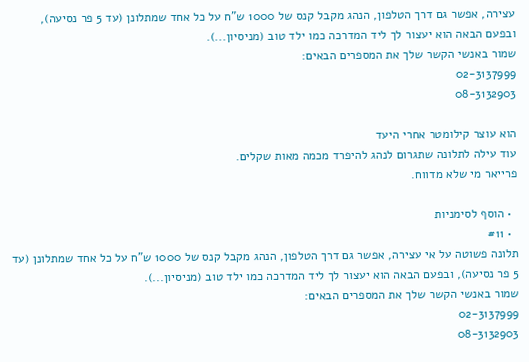עצירה, אפשר גם דרך הטלפון, הנהג מקבל קנס של 1000 ש"ח על כל אחד שמתלונן (עד 5 פר נסיעה), ובפעם הבאה הוא יעצור לך ליד המדרכה כמו ילד טוב (מניסיון...).
שמור באנשי הקשר שלך את המספרים הבאים:
02-3137999
08-3132903

הוא עוצר קילומטר אחרי היעד
עוד עילה לתלונה שתגרום לנהג להיפרד מכמה מאות שקלים.
פרייאר מי שלא מדווח.

  • הוסף לסימניות
  • #11
תלונה פשוטה על אי עצירה, אפשר גם דרך הטלפון, הנהג מקבל קנס של 1000 ש"ח על כל אחד שמתלונן (עד 5 פר נסיעה), ובפעם הבאה הוא יעצור לך ליד המדרכה כמו ילד טוב (מניסיון...).
שמור באנשי הקשר שלך את המספרים הבאים:
02-3137999
08-3132903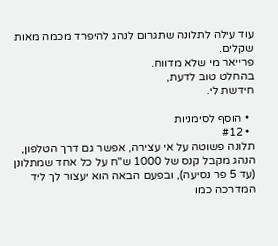עוד עילה לתלונה שתגרום לנהג להיפרד מכמה מאות שקלים.
פרייאר מי שלא מדווח.
בהחלט טוב לדעת,
חידשת לי.

  • הוסף לסימניות
  • #12
תלונה פשוטה על אי עצירה, אפשר גם דרך הטלפון, הנהג מקבל קנס של 1000 ש"ח על כל אחד שמתלונן (עד 5 פר נסיעה), ובפעם הבאה הוא יעצור לך ליד המדרכה כמו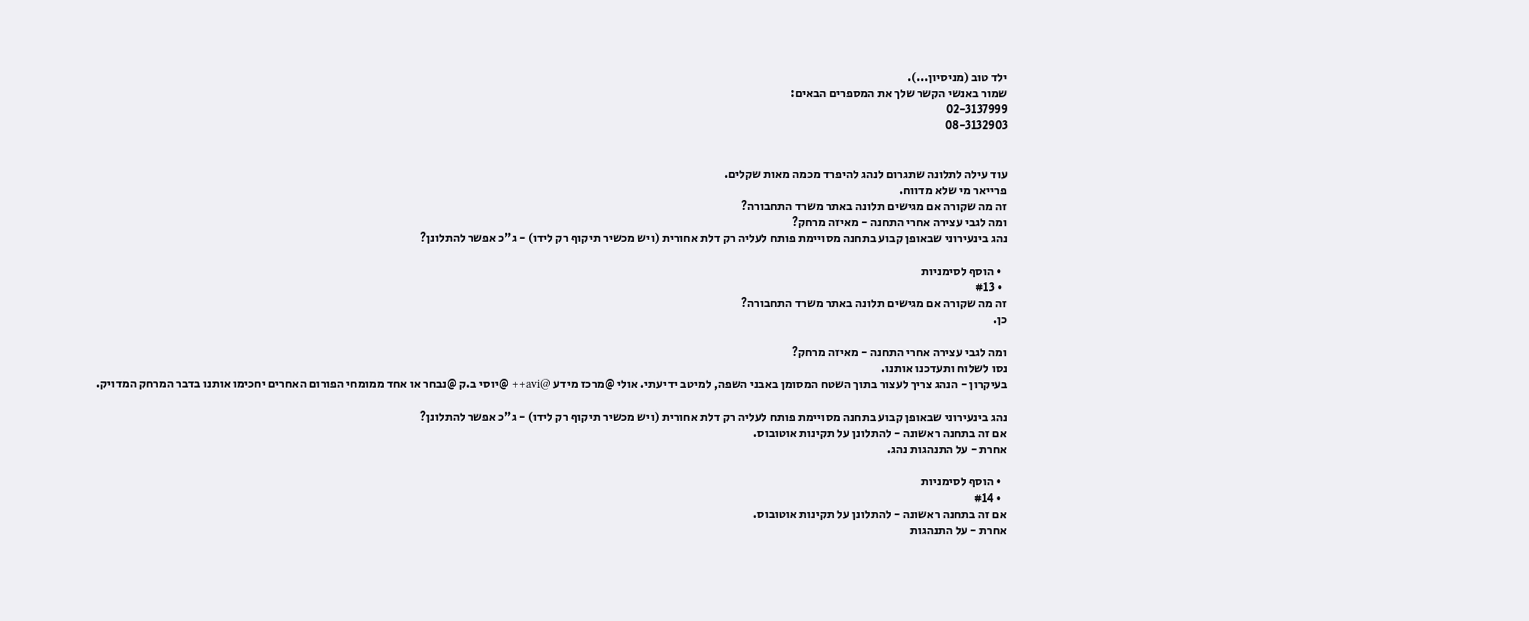ילד טוב (מניסיון...).
שמור באנשי הקשר שלך את המספרים הבאים:
02-3137999
08-3132903


עוד עילה לתלונה שתגרום לנהג להיפרד מכמה מאות שקלים.
פרייאר מי שלא מדווח.
זה מה שקורה אם מגישים תלונה באתר משרד התחבורה?
ומה לגבי עצירה אחרי התחנה - מאיזה מרחק?
נהג בינעירוני שבאופן קבוע בתחנה מסויימת פותח לעליה רק דלת אחורית (ויש מכשיר תיקוף רק לידו) - ג"כ אפשר להתלונן?

  • הוסף לסימניות
  • #13
זה מה שקורה אם מגישים תלונה באתר משרד התחבורה?
כן.

ומה לגבי עצירה אחרי התחנה - מאיזה מרחק?
נסו לשלוח ותעדכנו אותנו.
בעיקרון - הנהג צריך לעצור בתוך השטח המסומן באבני השפה, למיטב ידיעתי. אולי @מרכז מידע @avi++ @יוסי ב.ק @נבחר או אחד ממומחי הפורום האחרים יחכימו אותנו בדבר המרחק המדויק.

נהג בינעירוני שבאופן קבוע בתחנה מסויימת פותח לעליה רק דלת אחורית (ויש מכשיר תיקוף רק לידו) - ג"כ אפשר להתלונן?
אם זה בתחנה ראשונה - להתלונן על תקינות אוטובוס.
אחרת - על התנהגות נהג.

  • הוסף לסימניות
  • #14
אם זה בתחנה ראשונה - להתלונן על תקינות אוטובוס.
אחרת - על התנהגות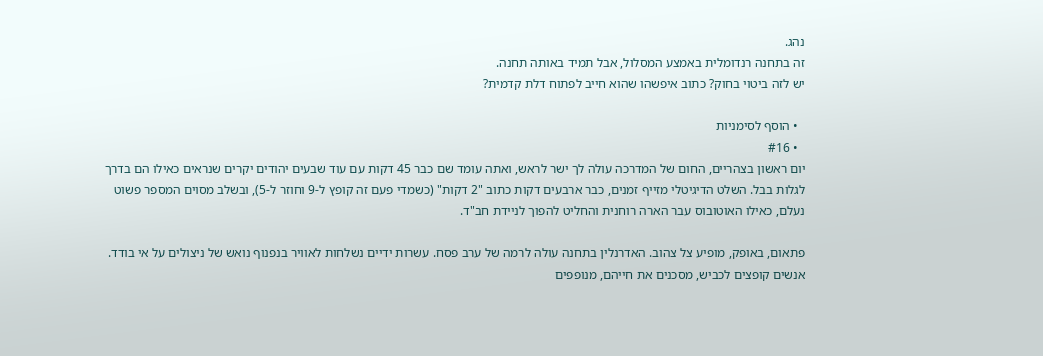נהג.
זה בתחנה רנדומלית באמצע המסלול, אבל תמיד באותה תחנה.
יש לזה ביטוי בחוק? כתוב איפשהו שהוא חייב לפתוח דלת קדמית?

  • הוסף לסימניות
  • #16
יום ראשון בצהריים, החום של המדרכה עולה לך ישר לראש, ואתה עומד שם כבר 45 דקות עם עוד שבעים יהודים יקרים שנראים כאילו הם בדרך לגלות בבל. השלט הדיגיטלי מזייף זמנים, כבר ארבעים דקות כתוב "2 דקות" (כשמדי פעם זה קופץ ל-9 וחוזר ל-5), ובשלב מסוים המספר פשוט נעלם, כאילו האוטובוס עבר הארה רוחנית והחליט להפוך לניידת חב"ד.

פתאום, באופק, מופיע צל צהוב. האדרנלין בתחנה עולה לרמה של ערב פסח. עשרות ידיים נשלחות לאוויר בנפנוף נואש של ניצולים על אי בודד. אנשים קופצים לכביש, מסכנים את חייהם, מנופפים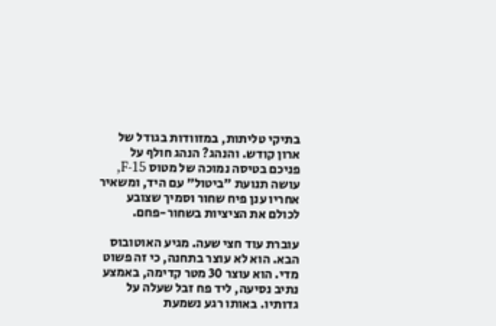בתיקי טליתות, במזוודות בגודל של ארון קודש. והנהג? הנהג חולף על פניכם בטיסה נמוכה של מטוס F-15, עושה תנועת "ביטול" עם היד, ומשאיר אחריו ענן פיח שחור וסמיך שצובע לכולם את הציציות בשחור-פחם.

עוברת עוד חצי שעה. מגיע האוטובוס הבא. הוא לא עוצר בתחנה, כי זה פשוט מדי. הוא עוצר 30 מטר קדימה, באמצע נתיב נסיעה, ליד פח זבל שעלה על גדותיו. באותו רגע נשמעת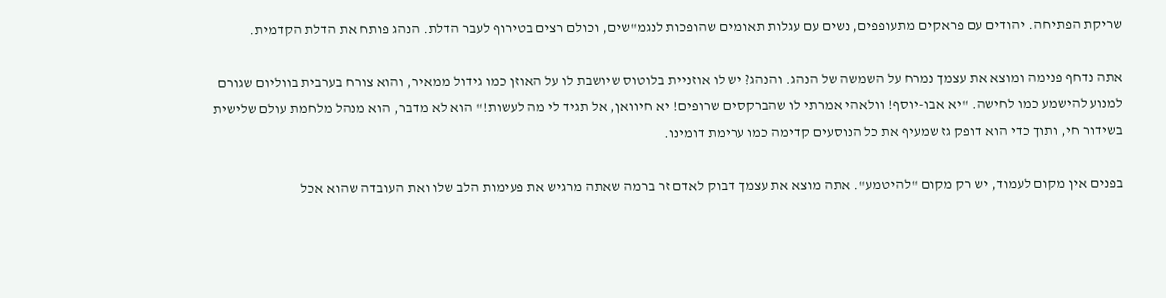שריקת הפתיחה. יהודים עם פראקים מתעופפים, נשים עם עגלות תאומים שהופכות לנגמ"שים, וכולם רצים בטירוף לעבר הדלת. הנהג פותח את הדלת הקדמית.

אתה נדחף פנימה ומוצא את עצמך נמרח על השמשה של הנהג. והנהג? יש לו אוזניית בלוטוס שיושבת לו על האוזן כמו גידול ממאיר, והוא צורח בערבית בווליום שגורם למנוע להישמע כמו לחישה. "יא אבו-יוסף! וולאהי אמרתי לו שהברקסים שרופים! יא חיוואן, אל תגיד לי מה לעשות!" הוא לא מדבר, הוא מנהל מלחמת עולם שלישית בשידור חי, ותוך כדי הוא דופק גז שמעיף את כל הנוסעים קדימה כמו ערימת דומינו.

בפנים אין מקום לעמוד, יש רק מקום "להיטמע". אתה מוצא את עצמך דבוק לאדם זר ברמה שאתה מרגיש את פעימות הלב שלו ואת העובדה שהוא אכל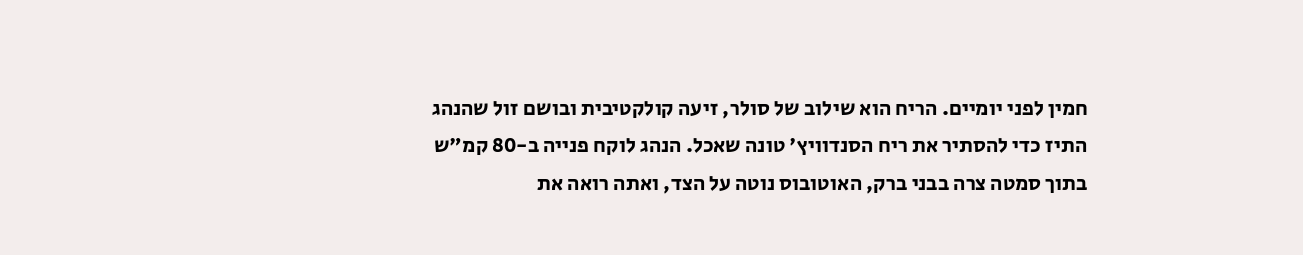חמין לפני יומיים. הריח הוא שילוב של סולר, זיעה קולקטיבית ובושם זול שהנהג התיז כדי להסתיר את ריח הסנדוויץ' טונה שאכל. הנהג לוקח פנייה ב-80 קמ"ש בתוך סמטה צרה בבני ברק, האוטובוס נוטה על הצד, ואתה רואה את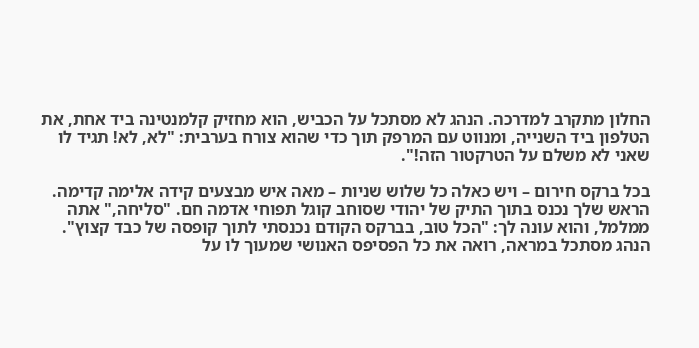החלון מתקרב למדרכה. הנהג לא מסתכל על הכביש, הוא מחזיק קלמנטינה ביד אחת, את הטלפון ביד השנייה, ומנווט עם המרפק תוך כדי שהוא צורח בערבית: "לא, לא! תגיד לו שאני לא משלם על הטרקטור הזה!".

בכל ברקס חירום – ויש כאלה כל שלוש שניות – מאה איש מבצעים קידה אלימה קדימה. הראש שלך נכנס בתוך התיק של יהודי שסוחב קוגל תפוחי אדמה חם. "סליחה," אתה ממלמל, והוא עונה לך: "הכל טוב, בברקס הקודם נכנסתי לתוך קופסה של כבד קצוץ". הנהג מסתכל במראה, רואה את כל הפסיפס האנושי שמעוך לו על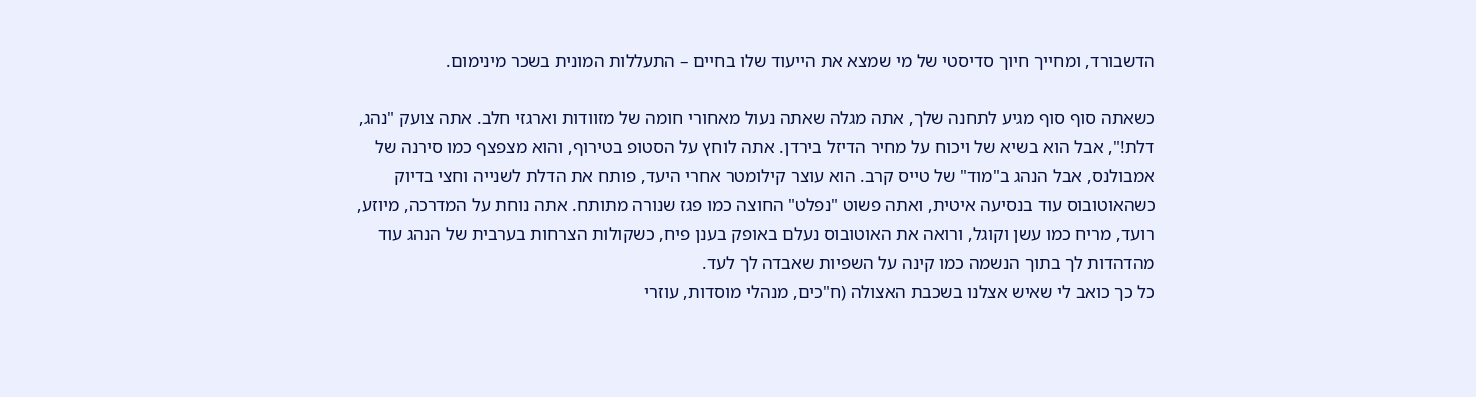הדשבורד, ומחייך חיוך סדיסטי של מי שמצא את הייעוד שלו בחיים – התעללות המונית בשכר מינימום.

כשאתה סוף סוף מגיע לתחנה שלך, אתה מגלה שאתה נעול מאחורי חומה של מזוודות וארגזי חלב. אתה צועק "נהג, דלת!", אבל הוא בשיא של ויכוח על מחיר הדיזל בירדן. אתה לוחץ על הסטופ בטירוף, והוא מצפצף כמו סירנה של אמבולנס, אבל הנהג ב"מוד" של טייס קרב. הוא עוצר קילומטר אחרי היעד, פותח את הדלת לשנייה וחצי בדיוק כשהאוטובוס עוד בנסיעה איטית, ואתה פשוט "נפלט" החוצה כמו פגז שנורה מתותח. אתה נוחת על המדרכה, מיוזע, רועד, מריח כמו עשן וקוגל, ורואה את האוטובוס נעלם באופק בענן פיח, כשקולות הצרחות בערבית של הנהג עוד מהדהדות לך בתוך הנשמה כמו קינה על השפיות שאבדה לך לעד.
כל כך כואב לי שאיש אצלנו בשכבת האצולה (ח"כים, מנהלי מוסדות, עוזרי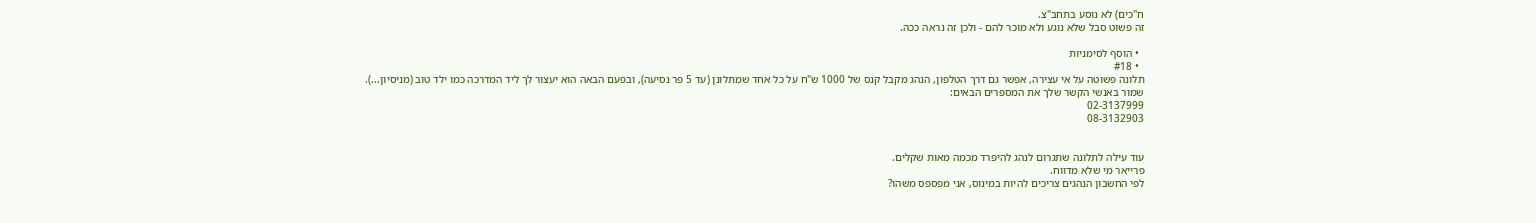ח"כים) לא נוסע בתחב"צ.
זה פשוט סבל שלא נוגע ולא מוכר להם - ולכן זה נראה ככה.

  • הוסף לסימניות
  • #18
תלונה פשוטה על אי עצירה, אפשר גם דרך הטלפון, הנהג מקבל קנס של 1000 ש"ח על כל אחד שמתלונן (עד 5 פר נסיעה), ובפעם הבאה הוא יעצור לך ליד המדרכה כמו ילד טוב (מניסיון...).
שמור באנשי הקשר שלך את המספרים הבאים:
02-3137999
08-3132903


עוד עילה לתלונה שתגרום לנהג להיפרד מכמה מאות שקלים.
פרייאר מי שלא מדווח.
לפי החשבון הנהגים צריכים להיות במינוס, אני מפספס משהו?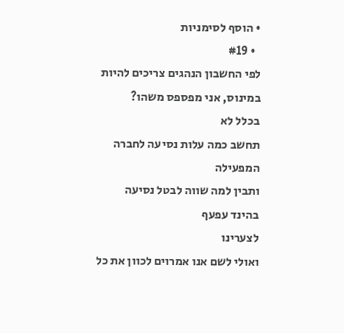• הוסף לסימניות
  • #19
לפי החשבון הנהגים צריכים להיות במינוס, אני מפספס משהו?
בכלל לא
תחשב כמה עלות נסיעה לחברה המפעילה
ותבין למה שווה לבטל נסיעה בהינד עפעף
לצערינו
ואולי לשם אנו אמרוים לכוון את כל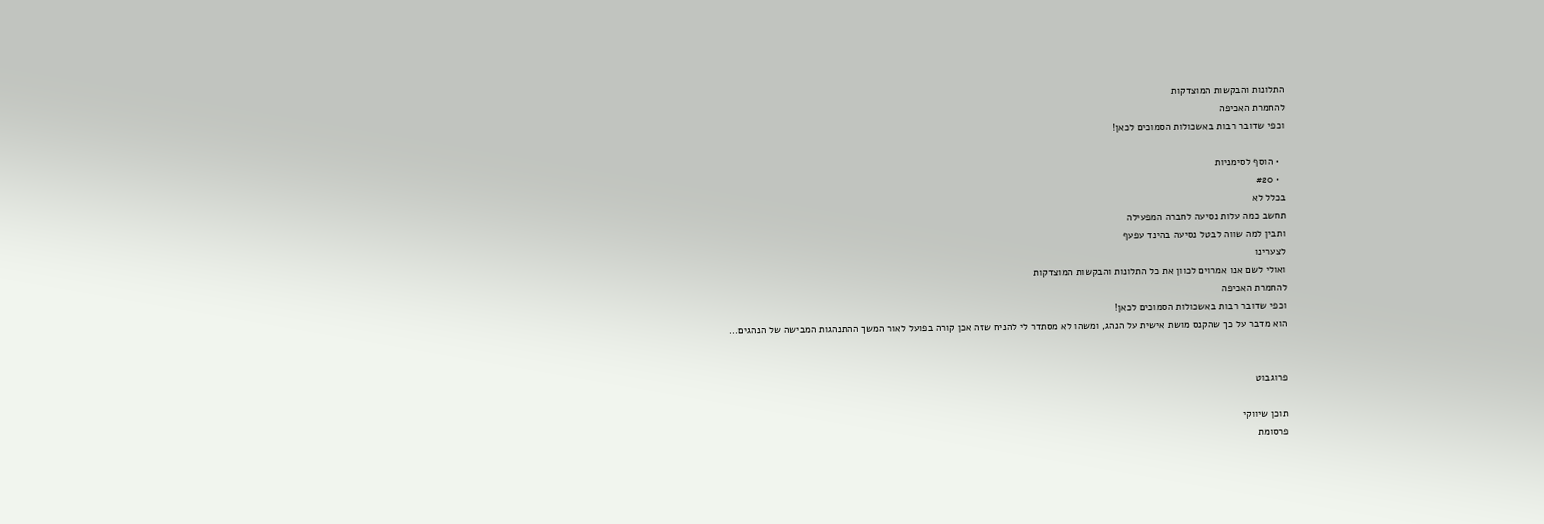התלונות והבקשות המוצדקות
להחמרת האכיפה
וכפי שדובר רבות באשכולות הסמוכים לכאן!

  • הוסף לסימניות
  • #20
בכלל לא
תחשב כמה עלות נסיעה לחברה המפעילה
ותבין למה שווה לבטל נסיעה בהינד עפעף
לצערינו
ואולי לשם אנו אמרוים לכוון את כל התלונות והבקשות המוצדקות
להחמרת האכיפה
וכפי שדובר רבות באשכולות הסמוכים לכאן!
הוא מדבר על כך שהקנס מושת אישית על הנהג, ומשהו לא מסתדר לי להניח שזה אכן קורה בפועל לאור המשך ההתנהגות המבישה של הנהגים...


פרוגבוט

תוכן שיווקי
פרסומת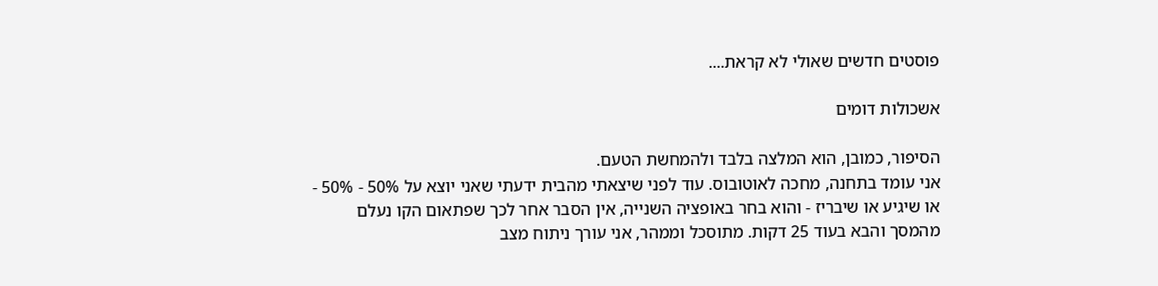פוסטים חדשים שאולי לא קראת....

אשכולות דומים

הסיפור, כמובן, הוא המלצה בלבד ולהמחשת הטעם.
אני עומד בתחנה, מחכה לאוטובוס. עוד לפני שיצאתי מהבית ידעתי שאני יוצא על 50% - 50% - או שיגיע או שיבריז - והוא בחר באופציה השנייה, אין הסבר אחר לכך שפתאום הקו נעלם מהמסך והבא בעוד 25 דקות. מתוסכל וממהר, אני עורך ניתוח מצב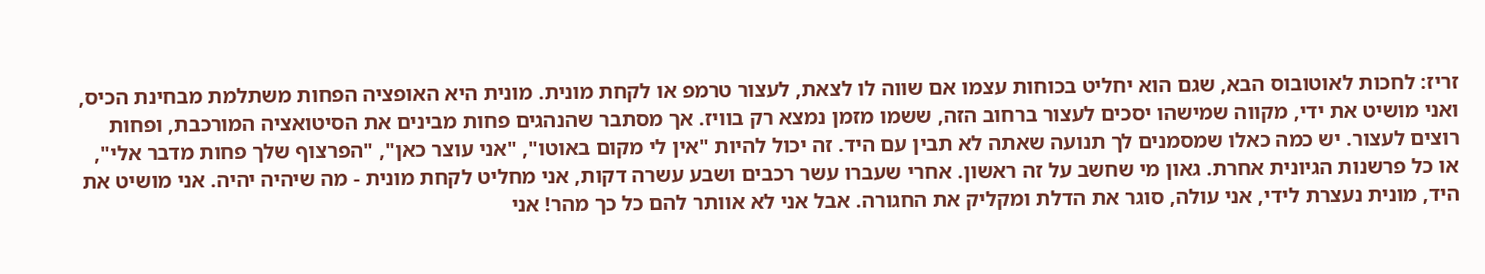זריז: לחכות לאוטובוס הבא, שגם הוא יחליט בכוחות עצמו אם שווה לו לצאת, לעצור טרמפ או לקחת מונית. מונית היא האופציה הפחות משתלמת מבחינת הכיס, ואני מושיט את ידי, מקווה שמישהו יסכים לעצור ברחוב הזה, ששמו מזמן נמצא רק בוויז. אך מסתבר שהנהגים פחות מבינים את הסיטואציה המורכבת, ופחות רוצים לעצור. יש כמה כאלו שמסמנים לך תנועה שאתה לא תבין עם היד. זה יכול להיות "אין לי מקום באוטו", "אני עוצר כאן", "הפרצוף שלך פחות מדבר אלי", או כל פרשנות הגיונית אחרת. גאון מי שחשב על זה ראשון. אחרי שעברו עשר רכבים ושבע עשרה דקות, אני מחליט לקחת מונית - מה שיהיה יהיה. אני מושיט את היד, מונית נעצרת לידי, אני עולה, סוגר את הדלת ומקליק את החגורה. אבל אני לא אוותר להם כל כך מהר! אני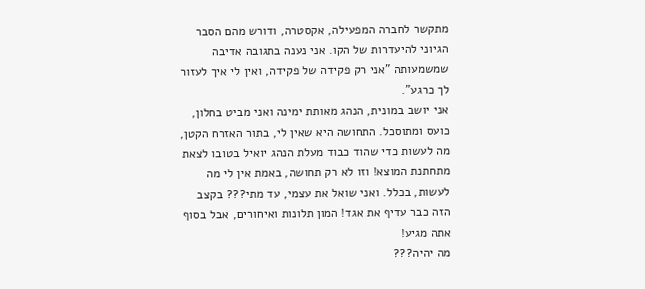מתקשר לחברה המפעילה, אקסטרה, ודורש מהם הסבר הגיוני להיעדרות של הקו. אני נענה בתגובה אדיבה שמשמעותה "אני רק פקידה של פקידה, ואין לי איך לעזור לך כרגע".
אני יושב במונית, הנהג מאותת ימינה ואני מביט בחלון, כועס ומתוסכל. התחושה היא שאין לי, בתור האזרח הקטן, מה לעשות כדי שהוד כבוד מעלת הנהג יואיל בטובו לצאת מתחתנת המוצא! וזו לא רק תחושה, באמת אין לי מה לעשות, בכלל. ואני שואל את עצמי, עד מתי??? בקצב הזה כבר עדיף את אגד! המון תלונות ואיחורים, אבל בסוף אתה מגיע!
מה יהיה???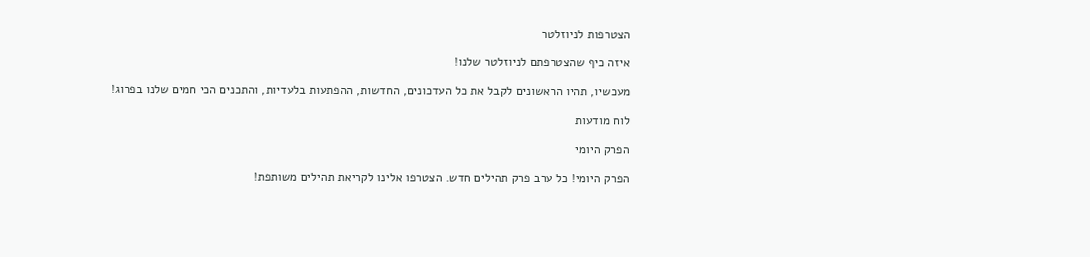הצטרפות לניוזלטר

איזה כיף שהצטרפתם לניוזלטר שלנו!

מעכשיו, תהיו הראשונים לקבל את כל העדכונים, החדשות, ההפתעות בלעדיות, והתכנים הכי חמים שלנו בפרוג!

לוח מודעות

הפרק היומי

הפרק היומי! כל ערב פרק תהילים חדש. הצטרפו אלינו לקריאת תהילים משותפת!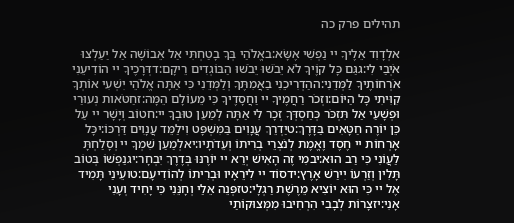תהילים פרק כה

אלְדָוִד אֵלֶיךָ יי נַפְשִׁי אֶשָּׂא:באֱלֹהַי בְּךָ בָטַחְתִּי אַל אֵבוֹשָׁה אַל יַעַלְצוּ אֹיְבַי לִי:גגַּם כָּל קוֶֹיךָ לֹא יֵבֹשׁוּ יֵבֹשׁוּ הַבּוֹגְדִים רֵיקָם:דדְּרָכֶיךָ יי הוֹדִיעֵנִי אֹרְחוֹתֶיךָ לַמְּדֵנִי:ההַדְרִיכֵנִי בַאֲמִתֶּךָ וְלַמְּדֵנִי כִּי אַתָּה אֱלֹהֵי יִשְׁעִי אוֹתְךָ קִוִּיתִי כָּל הַיּוֹם:וזְכֹר רַחֲמֶיךָ יי וַחֲסָדֶיךָ כִּי מֵעוֹלָם הֵמָּה:זחַטֹּאות נְעוּרַי וּפְשָׁעַי אַל תִּזְכֹּר כְּחַסְדְּךָ זְכָר לִי אַתָּה לְמַעַן טוּבְךָ יי:חטוֹב וְיָשָׁר יי עַל כֵּן יוֹרֶה חַטָּאִים בַּדָּרֶךְ:טיַדְרֵךְ עֲנָוִים בַּמִּשְׁפָּט וִילַמֵּד עֲנָוִים דַּרְכּוֹ:יכָּל אָרְחוֹת יי חֶסֶד וֶאֱמֶת לְנֹצְרֵי בְרִיתוֹ וְעֵדֹתָיו:יאלְמַעַן שִׁמְךָ יי וְסָלַחְתָּ לַעֲוֹנִי כִּי רַב הוּא:יבמִי זֶה הָאִישׁ יְרֵא יי יוֹרֶנּוּ בְּדֶרֶךְ יִבְחָר:יגנַפְשׁוֹ בְּטוֹב תָּלִין וְזַרְעוֹ יִירַשׁ אָרֶץ:ידסוֹד יי לִירֵאָיו וּבְרִיתוֹ לְהוֹדִיעָם:טועֵינַי תָּמִיד אֶל יי כִּי הוּא יוֹצִיא מֵרֶשֶׁת רַגְלָי:טזפְּנֵה אֵלַי וְחָנֵּנִי כִּי יָחִיד וְעָנִי אָנִי:יזצָרוֹת לְבָבִי הִרְחִיבוּ מִמְּצוּקוֹתַי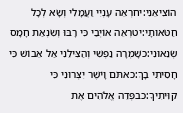הוֹצִיאֵנִי:יחרְאֵה עָנְיִי וַעֲמָלִי וְשָׂא לְכָל חַטֹּאותָי:יטרְאֵה אוֹיְבַי כִּי רָבּוּ וְשִׂנְאַת חָמָס שְׂנֵאוּנִי:כשָׁמְרָה נַפְשִׁי וְהַצִּילֵנִי אַל אֵבוֹשׁ כִּי חָסִיתִי בָךְ:כאתֹּם וָיֹשֶׁר יִצְּרוּנִי כִּי קִוִּיתִיךָ:כבפְּדֵה אֱלֹהִים אֶת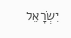יִשְׂרָאֵל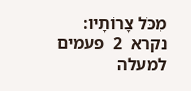מִכֹּל צָרוֹתָיו:
נקרא  2  פעמים
למעלה